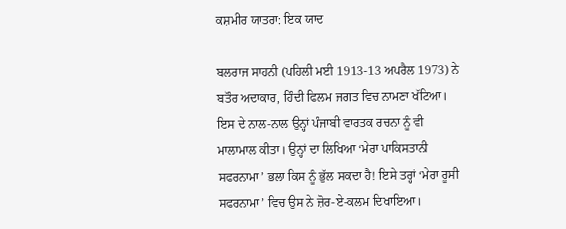ਕਸ਼ਮੀਰ ਯਾਤਰਾ: ਇਕ ਯਾਦ

ਬਲਰਾਜ ਸਾਹਨੀ (ਪਹਿਲੀ ਮਈ 1913-13 ਅਪਰੈਲ 1973) ਨੇ ਬਤੌਰ ਅਦਾਕਾਰ, ਹਿੰਦੀ ਫਿਲਮ ਜਗਤ ਵਿਚ ਨਾਮਣਾ ਖੱਟਿਆ। ਇਸ ਦੇ ਨਾਲ-ਨਾਲ ਉਨ੍ਹਾਂ ਪੰਜਾਬੀ ਵਾਰਤਕ ਰਚਨਾ ਨੂੰ ਵੀ ਮਾਲਾਮਾਲ ਕੀਤਾ। ਉਨ੍ਹਾਂ ਦਾ ਲਿਖਿਆ ‘ਮੇਰਾ ਪਾਕਿਸਤਾਨੀ ਸਫਰਨਾਮਾ’ ਭਲਾ ਕਿਸ ਨੂੰ ਭੁੱਲ ਸਕਦਾ ਹੈ! ਇਸੇ ਤਰ੍ਹਾਂ ‘ਮੇਰਾ ਰੂਸੀ ਸਫਰਨਾਮਾ’ ਵਿਚ ਉਸ ਨੇ ਜ਼ੋਰ-ਏ-ਕਲਮ ਦਿਖਾਇਆ।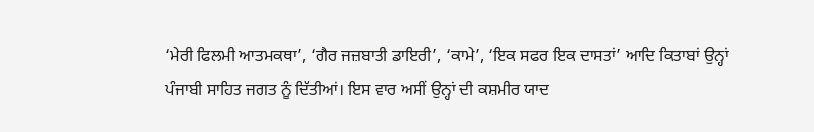‘ਮੇਰੀ ਫਿਲਮੀ ਆਤਮਕਥਾ’, ‘ਗੈਰ ਜਜ਼ਬਾਤੀ ਡਾਇਰੀ’, ‘ਕਾਮੇ’, ‘ਇਕ ਸਫਰ ਇਕ ਦਾਸਤਾਂ’ ਆਦਿ ਕਿਤਾਬਾਂ ਉਨ੍ਹਾਂ ਪੰਜਾਬੀ ਸਾਹਿਤ ਜਗਤ ਨੂੰ ਦਿੱਤੀਆਂ। ਇਸ ਵਾਰ ਅਸੀਂ ਉਨ੍ਹਾਂ ਦੀ ਕਸ਼ਮੀਰ ਯਾਦ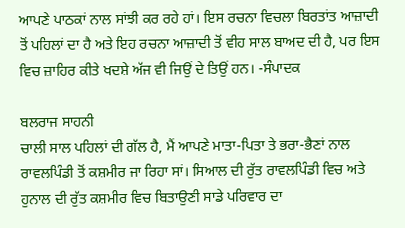ਆਪਣੇ ਪਾਠਕਾਂ ਨਾਲ ਸਾਂਝੀ ਕਰ ਰਹੇ ਹਾਂ। ਇਸ ਰਚਨਾ ਵਿਚਲਾ ਬਿਰਤਾਂਤ ਆਜ਼ਾਦੀ ਤੋਂ ਪਹਿਲਾਂ ਦਾ ਹੈ ਅਤੇ ਇਹ ਰਚਨਾ ਆਜ਼ਾਦੀ ਤੋਂ ਵੀਹ ਸਾਲ ਬਾਅਦ ਦੀ ਹੈ, ਪਰ ਇਸ ਵਿਚ ਜ਼ਾਹਿਰ ਕੀਤੇ ਖਦਸ਼ੇ ਅੱਜ ਵੀ ਜਿਉਂ ਦੇ ਤਿਉਂ ਹਨ। -ਸੰਪਾਦਕ

ਬਲਰਾਜ ਸਾਹਨੀ
ਚਾਲੀ ਸਾਲ ਪਹਿਲਾਂ ਦੀ ਗੱਲ ਹੈ, ਮੈਂ ਆਪਣੇ ਮਾਤਾ-ਪਿਤਾ ਤੇ ਭਰਾ-ਭੈਣਾਂ ਨਾਲ ਰਾਵਲਪਿੰਡੀ ਤੋਂ ਕਸ਼ਮੀਰ ਜਾ ਰਿਹਾ ਸਾਂ। ਸਿਆਲ ਦੀ ਰੁੱਤ ਰਾਵਲਪਿੰਡੀ ਵਿਚ ਅਤੇ ਹੁਨਾਲ ਦੀ ਰੁੱਤ ਕਸ਼ਮੀਰ ਵਿਚ ਬਿਤਾਉਣੀ ਸਾਡੇ ਪਰਿਵਾਰ ਦਾ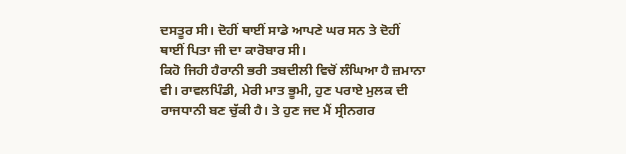ਦਸਤੂਰ ਸੀ। ਦੋਹੀਂ ਥਾਈਂ ਸਾਡੇ ਆਪਣੇ ਘਰ ਸਨ ਤੇ ਦੋਹੀਂ ਥਾਈਂ ਪਿਤਾ ਜੀ ਦਾ ਕਾਰੋਬਾਰ ਸੀ।
ਕਿਹੋ ਜਿਹੀ ਹੈਰਾਨੀ ਭਰੀ ਤਬਦੀਲੀ ਵਿਚੋਂ ਲੰਘਿਆ ਹੈ ਜ਼ਮਾਨਾ ਵੀ। ਰਾਵਲਪਿੰਡੀ, ਮੇਰੀ ਮਾਤ ਭੂਮੀ, ਹੁਣ ਪਰਾਏ ਮੁਲਕ ਦੀ ਰਾਜਧਾਨੀ ਬਣ ਚੁੱਕੀ ਹੈ। ਤੇ ਹੁਣ ਜਦ ਮੈਂ ਸ੍ਰੀਨਗਰ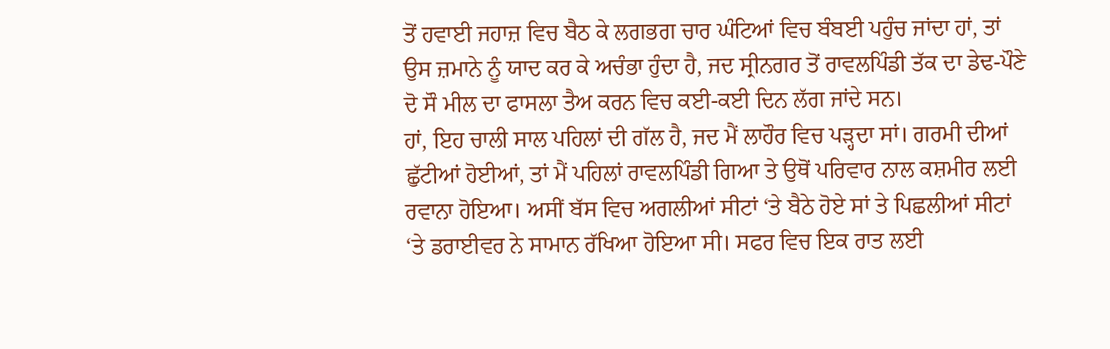ਤੋਂ ਹਵਾਈ ਜਹਾਜ਼ ਵਿਚ ਬੈਠ ਕੇ ਲਗਭਗ ਚਾਰ ਘੰਟਿਆਂ ਵਿਚ ਬੰਬਈ ਪਹੁੰਚ ਜਾਂਦਾ ਹਾਂ, ਤਾਂ ਉਸ ਜ਼ਮਾਨੇ ਨੂੰ ਯਾਦ ਕਰ ਕੇ ਅਚੰਭਾ ਹੁੰਦਾ ਹੈ, ਜਦ ਸ੍ਰੀਨਗਰ ਤੋਂ ਰਾਵਲਪਿੰਡੀ ਤੱਕ ਦਾ ਡੇਢ-ਪੌਣੇ ਦੋ ਸੌ ਮੀਲ ਦਾ ਫਾਸਲਾ ਤੈਅ ਕਰਨ ਵਿਚ ਕਈ-ਕਈ ਦਿਨ ਲੱਗ ਜਾਂਦੇ ਸਨ।
ਹਾਂ, ਇਹ ਚਾਲੀ ਸਾਲ ਪਹਿਲਾਂ ਦੀ ਗੱਲ ਹੈ, ਜਦ ਮੈਂ ਲਾਹੌਰ ਵਿਚ ਪੜ੍ਹਦਾ ਸਾਂ। ਗਰਮੀ ਦੀਆਂ ਛੁੱਟੀਆਂ ਹੋਈਆਂ, ਤਾਂ ਮੈਂ ਪਹਿਲਾਂ ਰਾਵਲਪਿੰਡੀ ਗਿਆ ਤੇ ਉਥੋਂ ਪਰਿਵਾਰ ਨਾਲ ਕਸ਼ਮੀਰ ਲਈ ਰਵਾਨਾ ਹੋਇਆ। ਅਸੀਂ ਬੱਸ ਵਿਚ ਅਗਲੀਆਂ ਸੀਟਾਂ ‘ਤੇ ਬੈਠੇ ਹੋਏ ਸਾਂ ਤੇ ਪਿਛਲੀਆਂ ਸੀਟਾਂ ‘ਤੇ ਡਰਾਈਵਰ ਨੇ ਸਾਮਾਨ ਰੱਖਿਆ ਹੋਇਆ ਸੀ। ਸਫਰ ਵਿਚ ਇਕ ਰਾਤ ਲਈ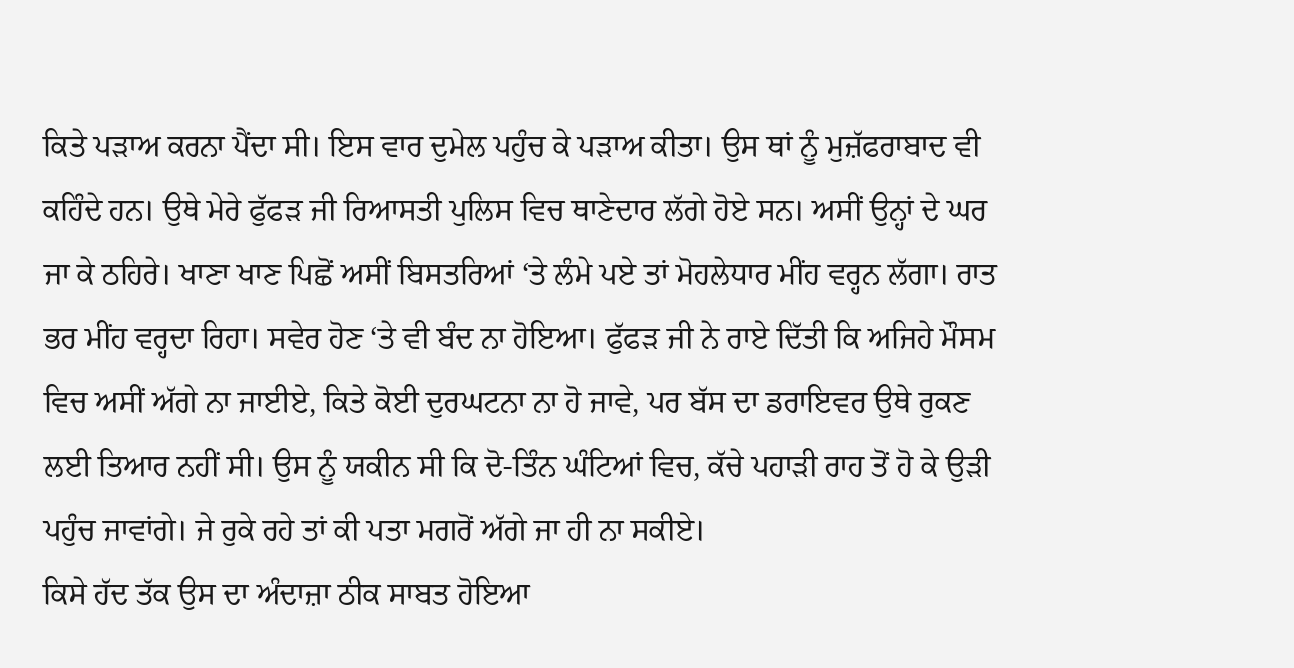ਕਿਤੇ ਪੜਾਅ ਕਰਨਾ ਪੈਂਦਾ ਸੀ। ਇਸ ਵਾਰ ਦੁਮੇਲ ਪਹੁੰਚ ਕੇ ਪੜਾਅ ਕੀਤਾ। ਉਸ ਥਾਂ ਨੂੰ ਮੁਜ਼ੱਫਰਾਬਾਦ ਵੀ ਕਹਿੰਦੇ ਹਨ। ਉਥੇ ਮੇਰੇ ਫੁੱਫੜ ਜੀ ਰਿਆਸਤੀ ਪੁਲਿਸ ਵਿਚ ਥਾਣੇਦਾਰ ਲੱਗੇ ਹੋਏ ਸਨ। ਅਸੀਂ ਉਨ੍ਹਾਂ ਦੇ ਘਰ ਜਾ ਕੇ ਠਹਿਰੇ। ਖਾਣਾ ਖਾਣ ਪਿਛੋਂ ਅਸੀਂ ਬਿਸਤਰਿਆਂ ‘ਤੇ ਲੰਮੇ ਪਏ ਤਾਂ ਮੋਹਲੇਧਾਰ ਮੀਂਹ ਵਰ੍ਹਨ ਲੱਗਾ। ਰਾਤ ਭਰ ਮੀਂਹ ਵਰ੍ਹਦਾ ਰਿਹਾ। ਸਵੇਰ ਹੋਣ ‘ਤੇ ਵੀ ਬੰਦ ਨਾ ਹੋਇਆ। ਫੁੱਫੜ ਜੀ ਨੇ ਰਾਏ ਦਿੱਤੀ ਕਿ ਅਜਿਹੇ ਮੌਸਮ ਵਿਚ ਅਸੀਂ ਅੱਗੇ ਨਾ ਜਾਈਏ, ਕਿਤੇ ਕੋਈ ਦੁਰਘਟਨਾ ਨਾ ਹੋ ਜਾਵੇ, ਪਰ ਬੱਸ ਦਾ ਡਰਾਇਵਰ ਉਥੇ ਰੁਕਣ ਲਈ ਤਿਆਰ ਨਹੀਂ ਸੀ। ਉਸ ਨੂੰ ਯਕੀਨ ਸੀ ਕਿ ਦੋ-ਤਿੰਨ ਘੰਟਿਆਂ ਵਿਚ, ਕੱਚੇ ਪਹਾੜੀ ਰਾਹ ਤੋਂ ਹੋ ਕੇ ਉੜੀ ਪਹੁੰਚ ਜਾਵਾਂਗੇ। ਜੇ ਰੁਕੇ ਰਹੇ ਤਾਂ ਕੀ ਪਤਾ ਮਗਰੋਂ ਅੱਗੇ ਜਾ ਹੀ ਨਾ ਸਕੀਏ।
ਕਿਸੇ ਹੱਦ ਤੱਕ ਉਸ ਦਾ ਅੰਦਾਜ਼ਾ ਠੀਕ ਸਾਬਤ ਹੋਇਆ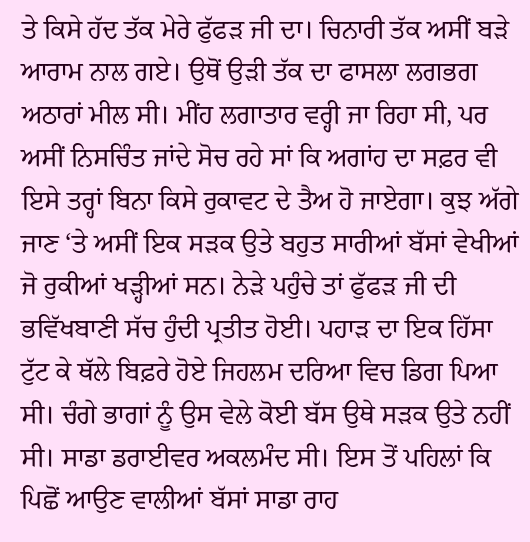ਤੇ ਕਿਸੇ ਹੱਦ ਤੱਕ ਮੇਰੇ ਫੁੱਫੜ ਜੀ ਦਾ। ਚਿਨਾਰੀ ਤੱਕ ਅਸੀਂ ਬੜੇ ਆਰਾਮ ਨਾਲ ਗਏ। ਉਥੋਂ ਉੜੀ ਤੱਕ ਦਾ ਫਾਸਲਾ ਲਗਭਗ ਅਠਾਰਾਂ ਮੀਲ ਸੀ। ਮੀਂਹ ਲਗਾਤਾਰ ਵਰ੍ਹੀ ਜਾ ਰਿਹਾ ਸੀ, ਪਰ ਅਸੀਂ ਨਿਸਚਿੰਤ ਜਾਂਦੇ ਸੋਚ ਰਹੇ ਸਾਂ ਕਿ ਅਗਾਂਹ ਦਾ ਸਫ਼ਰ ਵੀ ਇਸੇ ਤਰ੍ਹਾਂ ਬਿਨਾ ਕਿਸੇ ਰੁਕਾਵਟ ਦੇ ਤੈਅ ਹੋ ਜਾਏਗਾ। ਕੁਝ ਅੱਗੇ ਜਾਣ ‘ਤੇ ਅਸੀਂ ਇਕ ਸੜਕ ਉਤੇ ਬਹੁਤ ਸਾਰੀਆਂ ਬੱਸਾਂ ਵੇਖੀਆਂ ਜੋ ਰੁਕੀਆਂ ਖੜ੍ਹੀਆਂ ਸਨ। ਨੇੜੇ ਪਹੁੰਚੇ ਤਾਂ ਫੁੱਫੜ ਜੀ ਦੀ ਭਵਿੱਖਬਾਣੀ ਸੱਚ ਹੁੰਦੀ ਪ੍ਰਤੀਤ ਹੋਈ। ਪਹਾੜ ਦਾ ਇਕ ਹਿੱਸਾ ਟੁੱਟ ਕੇ ਥੱਲੇ ਬਿਫ਼ਰੇ ਹੋਏ ਜਿਹਲਮ ਦਰਿਆ ਵਿਚ ਡਿਗ ਪਿਆ ਸੀ। ਚੰਗੇ ਭਾਗਾਂ ਨੂੰ ਉਸ ਵੇਲੇ ਕੋਈ ਬੱਸ ਉਥੇ ਸੜਕ ਉਤੇ ਨਹੀਂ ਸੀ। ਸਾਡਾ ਡਰਾਈਵਰ ਅਕਲਮੰਦ ਸੀ। ਇਸ ਤੋਂ ਪਹਿਲਾਂ ਕਿ ਪਿਛੋਂ ਆਉਣ ਵਾਲੀਆਂ ਬੱਸਾਂ ਸਾਡਾ ਰਾਹ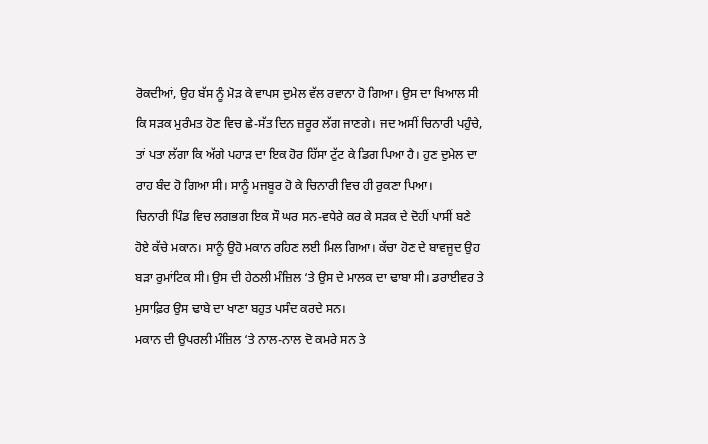ਰੋਕਦੀਆਂ, ਉਹ ਬੱਸ ਨੂੰ ਮੋੜ ਕੇ ਵਾਪਸ ਦੁਮੇਲ ਵੱਲ ਰਵਾਨਾ ਹੋ ਗਿਆ। ਉਸ ਦਾ ਖਿਆਲ ਸੀ ਕਿ ਸੜਕ ਮੁਰੰਮਤ ਹੋਣ ਵਿਚ ਛੇ-ਸੱਤ ਦਿਨ ਜ਼ਰੂਰ ਲੱਗ ਜਾਣਗੇ। ਜਦ ਅਸੀਂ ਚਿਨਾਰੀ ਪਹੁੰਚੇ, ਤਾਂ ਪਤਾ ਲੱਗਾ ਕਿ ਅੱਗੇ ਪਹਾੜ ਦਾ ਇਕ ਹੋਰ ਹਿੱਸਾ ਟੁੱਟ ਕੇ ਡਿਗ ਪਿਆ ਹੈ। ਹੁਣ ਦੁਮੇਲ ਦਾ ਰਾਹ ਬੰਦ ਹੋ ਗਿਆ ਸੀ। ਸਾਨੂੰ ਮਜਬੂਰ ਹੋ ਕੇ ਚਿਨਾਰੀ ਵਿਚ ਹੀ ਰੁਕਣਾ ਪਿਆ।
ਚਿਨਾਰੀ ਪਿੰਡ ਵਿਚ ਲਗਭਗ ਇਕ ਸੌ ਘਰ ਸਨ-ਵਧੇਰੇ ਕਰ ਕੇ ਸੜਕ ਦੇ ਦੋਹੀਂ ਪਾਸੀਂ ਬਣੇ ਹੋਏ ਕੱਚੇ ਮਕਾਨ। ਸਾਨੂੰ ਉਹੋ ਮਕਾਨ ਰਹਿਣ ਲਈ ਮਿਲ ਗਿਆ। ਕੱਚਾ ਹੋਣ ਦੇ ਬਾਵਜੂਦ ਉਹ ਬੜਾ ਰੁਮਾਂਟਿਕ ਸੀ। ਉਸ ਦੀ ਹੇਠਲੀ ਮੰਜ਼ਿਲ ‘ਤੇ ਉਸ ਦੇ ਮਾਲਕ ਦਾ ਢਾਬਾ ਸੀ। ਡਰਾਈਵਰ ਤੇ ਮੁਸਾਫ਼ਿਰ ਉਸ ਢਾਬੇ ਦਾ ਖਾਣਾ ਬਹੁਤ ਪਸੰਦ ਕਰਦੇ ਸਨ।
ਮਕਾਨ ਦੀ ਉਪਰਲੀ ਮੰਜ਼ਿਲ ‘ਤੇ ਨਾਲ-ਨਾਲ ਦੋ ਕਮਰੇ ਸਨ ਤੇ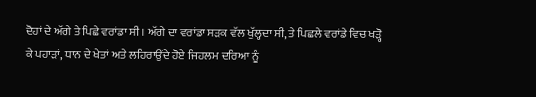ਦੋਹਾਂ ਦੇ ਅੱਗੇ ਤੇ ਪਿਛੇ ਵਰਾਂਡਾ ਸੀ। ਅੱਗੇ ਦਾ ਵਰਾਂਡਾ ਸੜਕ ਵੱਲ ਖੁੱਲ੍ਹਦਾ ਸੀ, ਤੇ ਪਿਛਲੇ ਵਰਾਂਡੇ ਵਿਚ ਖੜ੍ਹੋ ਕੇ ਪਹਾੜਾਂ, ਧਾਨ ਦੇ ਖੇਤਾਂ ਅਤੇ ਲਹਿਰਾਉਂਦੇ ਹੋਏ ਜਿਹਲਮ ਦਰਿਆ ਨੂੰ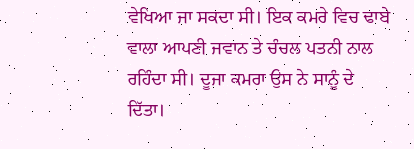ਵੇਖਿਆ ਜਾ ਸਕਦਾ ਸੀ। ਇਕ ਕਮਰੇ ਵਿਚ ਢਾਬੇ ਵਾਲਾ ਆਪਣੀ ਜਵਾਨ ਤੇ ਚੰਚਲ ਪਤਨੀ ਨਾਲ ਰਹਿੰਦਾ ਸੀ। ਦੂਜਾ ਕਮਰਾ ਉਸ ਨੇ ਸਾਨੂੰ ਦੇ ਦਿੱਤਾ।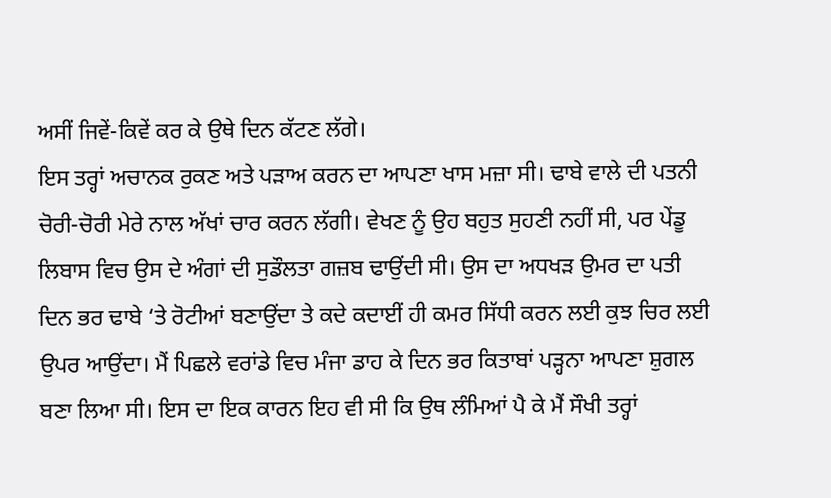ਅਸੀਂ ਜਿਵੇਂ-ਕਿਵੇਂ ਕਰ ਕੇ ਉਥੇ ਦਿਨ ਕੱਟਣ ਲੱਗੇ।
ਇਸ ਤਰ੍ਹਾਂ ਅਚਾਨਕ ਰੁਕਣ ਅਤੇ ਪੜਾਅ ਕਰਨ ਦਾ ਆਪਣਾ ਖਾਸ ਮਜ਼ਾ ਸੀ। ਢਾਬੇ ਵਾਲੇ ਦੀ ਪਤਨੀ ਚੋਰੀ-ਚੋਰੀ ਮੇਰੇ ਨਾਲ ਅੱਖਾਂ ਚਾਰ ਕਰਨ ਲੱਗੀ। ਵੇਖਣ ਨੂੰ ਉਹ ਬਹੁਤ ਸੁਹਣੀ ਨਹੀਂ ਸੀ, ਪਰ ਪੇਂਡੂ ਲਿਬਾਸ ਵਿਚ ਉਸ ਦੇ ਅੰਗਾਂ ਦੀ ਸੁਡੌਲਤਾ ਗਜ਼ਬ ਢਾਉਂਦੀ ਸੀ। ਉਸ ਦਾ ਅਧਖੜ ਉਮਰ ਦਾ ਪਤੀ ਦਿਨ ਭਰ ਢਾਬੇ ‘ਤੇ ਰੋਟੀਆਂ ਬਣਾਉਂਦਾ ਤੇ ਕਦੇ ਕਦਾਈਂ ਹੀ ਕਮਰ ਸਿੱਧੀ ਕਰਨ ਲਈ ਕੁਝ ਚਿਰ ਲਈ ਉਪਰ ਆਉਂਦਾ। ਮੈਂ ਪਿਛਲੇ ਵਰਾਂਡੇ ਵਿਚ ਮੰਜਾ ਡਾਹ ਕੇ ਦਿਨ ਭਰ ਕਿਤਾਬਾਂ ਪੜ੍ਹਨਾ ਆਪਣਾ ਸ਼ੁਗਲ ਬਣਾ ਲਿਆ ਸੀ। ਇਸ ਦਾ ਇਕ ਕਾਰਨ ਇਹ ਵੀ ਸੀ ਕਿ ਉਥ ਲੰਮਿਆਂ ਪੈ ਕੇ ਮੈਂ ਸੌਖੀ ਤਰ੍ਹਾਂ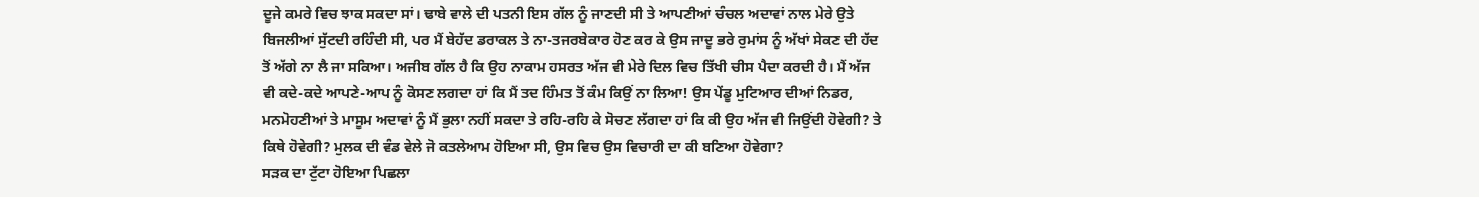ਦੂਜੇ ਕਮਰੇ ਵਿਚ ਝਾਕ ਸਕਦਾ ਸਾਂ। ਢਾਬੇ ਵਾਲੇ ਦੀ ਪਤਨੀ ਇਸ ਗੱਲ ਨੂੰ ਜਾਣਦੀ ਸੀ ਤੇ ਆਪਣੀਆਂ ਚੰਚਲ ਅਦਾਵਾਂ ਨਾਲ ਮੇਰੇ ਉਤੇ ਬਿਜਲੀਆਂ ਸੁੱਟਦੀ ਰਹਿੰਦੀ ਸੀ, ਪਰ ਮੈਂ ਬੇਹੱਦ ਡਰਾਕਲ ਤੇ ਨਾ-ਤਜਰਬੇਕਾਰ ਹੋਣ ਕਰ ਕੇ ਉਸ ਜਾਦੂ ਭਰੇ ਰੁਮਾਂਸ ਨੂੰ ਅੱਖਾਂ ਸੇਕਣ ਦੀ ਹੱਦ ਤੋਂ ਅੱਗੇ ਨਾ ਲੈ ਜਾ ਸਕਿਆ। ਅਜੀਬ ਗੱਲ ਹੈ ਕਿ ਉਹ ਨਾਕਾਮ ਹਸਰਤ ਅੱਜ ਵੀ ਮੇਰੇ ਦਿਲ ਵਿਚ ਤਿੱਖੀ ਚੀਸ ਪੈਦਾ ਕਰਦੀ ਹੈ। ਮੈਂ ਅੱਜ ਵੀ ਕਦੇ-ਕਦੇ ਆਪਣੇ-ਆਪ ਨੂੰ ਕੋਸਣ ਲਗਦਾ ਹਾਂ ਕਿ ਮੈਂ ਤਦ ਹਿੰਮਤ ਤੋਂ ਕੰਮ ਕਿਉਂ ਨਾ ਲਿਆ! ਉਸ ਪੇਂਡੂ ਮੁਟਿਆਰ ਦੀਆਂ ਨਿਡਰ, ਮਨਮੋਹਣੀਆਂ ਤੇ ਮਾਸੂਮ ਅਦਾਵਾਂ ਨੂੰ ਮੈਂ ਭੁਲਾ ਨਹੀਂ ਸਕਦਾ ਤੇ ਰਹਿ-ਰਹਿ ਕੇ ਸੋਚਣ ਲੱਗਦਾ ਹਾਂ ਕਿ ਕੀ ਉਹ ਅੱਜ ਵੀ ਜਿਉਂਦੀ ਹੋਵੇਗੀ? ਤੇ ਕਿਥੇ ਹੋਵੇਗੀ? ਮੁਲਕ ਦੀ ਵੰਡ ਵੇਲੇ ਜੋ ਕਤਲੇਆਮ ਹੋਇਆ ਸੀ, ਉਸ ਵਿਚ ਉਸ ਵਿਚਾਰੀ ਦਾ ਕੀ ਬਣਿਆ ਹੋਵੇਗਾ?
ਸੜਕ ਦਾ ਟੁੱਟਾ ਹੋਇਆ ਪਿਛਲਾ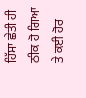ਹਿੱਸਾ ਛੇਤੀ ਹੀ ਠੀਕ ਹੋ ਗਿਆ ਤੇ ਕਈ ਹੋਰ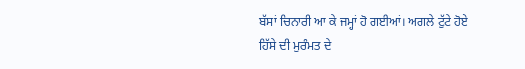ਬੱਸਾਂ ਚਿਨਾਰੀ ਆ ਕੇ ਜਮ੍ਹਾਂ ਹੋ ਗਈਆਂ। ਅਗਲੇ ਟੁੱਟੇ ਹੋਏ ਹਿੱਸੇ ਦੀ ਮੁਰੰਮਤ ਦੇ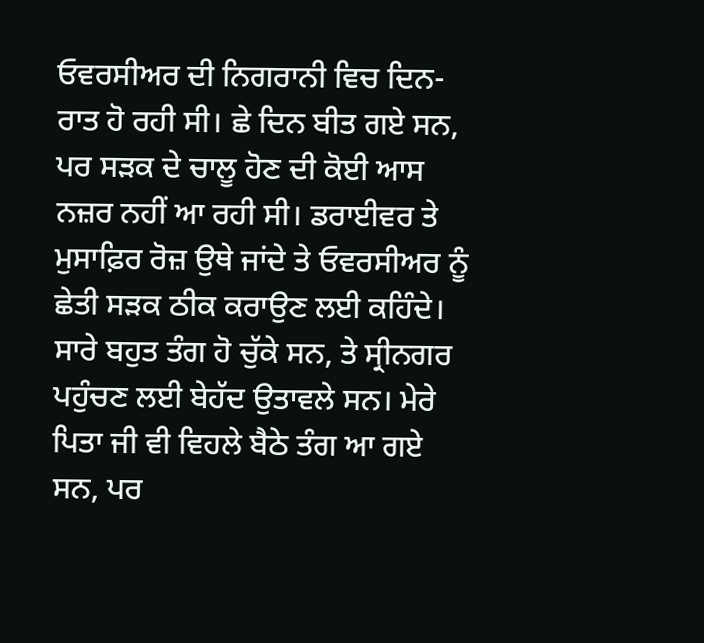ਓਵਰਸੀਅਰ ਦੀ ਨਿਗਰਾਨੀ ਵਿਚ ਦਿਨ-ਰਾਤ ਹੋ ਰਹੀ ਸੀ। ਛੇ ਦਿਨ ਬੀਤ ਗਏ ਸਨ, ਪਰ ਸੜਕ ਦੇ ਚਾਲੂ ਹੋਣ ਦੀ ਕੋਈ ਆਸ ਨਜ਼ਰ ਨਹੀਂ ਆ ਰਹੀ ਸੀ। ਡਰਾਈਵਰ ਤੇ ਮੁਸਾਫ਼ਿਰ ਰੋਜ਼ ਉਥੇ ਜਾਂਦੇ ਤੇ ਓਵਰਸੀਅਰ ਨੂੰ ਛੇਤੀ ਸੜਕ ਠੀਕ ਕਰਾਉਣ ਲਈ ਕਹਿੰਦੇ। ਸਾਰੇ ਬਹੁਤ ਤੰਗ ਹੋ ਚੁੱਕੇ ਸਨ, ਤੇ ਸ੍ਰੀਨਗਰ ਪਹੁੰਚਣ ਲਈ ਬੇਹੱਦ ਉਤਾਵਲੇ ਸਨ। ਮੇਰੇ ਪਿਤਾ ਜੀ ਵੀ ਵਿਹਲੇ ਬੈਠੇ ਤੰਗ ਆ ਗਏ ਸਨ, ਪਰ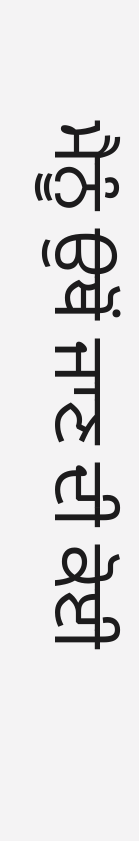ਮੈਨੂੰ ਉਥੋਂ ਜਾਣ ਦੀ ਕੋਈ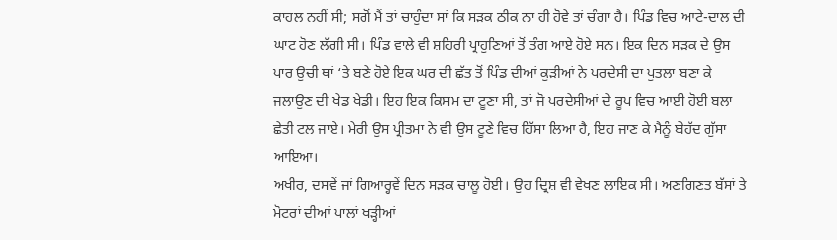ਕਾਹਲ ਨਹੀਂ ਸੀ; ਸਗੋਂ ਮੈਂ ਤਾਂ ਚਾਹੁੰਦਾ ਸਾਂ ਕਿ ਸੜਕ ਠੀਕ ਨਾ ਹੀ ਹੋਵੇ ਤਾਂ ਚੰਗਾ ਹੈ। ਪਿੰਡ ਵਿਚ ਆਟੇ-ਦਾਲ ਦੀ ਘਾਟ ਹੋਣ ਲੱਗੀ ਸੀ। ਪਿੰਡ ਵਾਲੇ ਵੀ ਸ਼ਹਿਰੀ ਪ੍ਰਾਹੁਣਿਆਂ ਤੋਂ ਤੰਗ ਆਏ ਹੋਏ ਸਨ। ਇਕ ਦਿਨ ਸੜਕ ਦੇ ਉਸ ਪਾਰ ਉਚੀ ਥਾਂ ‘ਤੇ ਬਣੇ ਹੋਏ ਇਕ ਘਰ ਦੀ ਛੱਤ ਤੋਂ ਪਿੰਡ ਦੀਆਂ ਕੁੜੀਆਂ ਨੇ ਪਰਦੇਸੀ ਦਾ ਪੁਤਲਾ ਬਣਾ ਕੇ ਜਲਾਉਣ ਦੀ ਖੇਡ ਖੇਡੀ। ਇਹ ਇਕ ਕਿਸਮ ਦਾ ਟੂਣਾ ਸੀ, ਤਾਂ ਜੋ ਪਰਦੇਸੀਆਂ ਦੇ ਰੂਪ ਵਿਚ ਆਈ ਹੋਈ ਬਲਾ ਛੇਤੀ ਟਲ ਜਾਏ। ਮੇਰੀ ਉਸ ਪ੍ਰੀਤਮਾ ਨੇ ਵੀ ਉਸ ਟੂਣੇ ਵਿਚ ਹਿੱਸਾ ਲਿਆ ਹੈ, ਇਹ ਜਾਣ ਕੇ ਮੈਨੂੰ ਬੇਹੱਦ ਗੁੱਸਾ ਆਇਆ।
ਅਖੀਰ, ਦਸਵੇਂ ਜਾਂ ਗਿਆਰ੍ਹਵੇਂ ਦਿਨ ਸੜਕ ਚਾਲੂ ਹੋਈ। ਉਹ ਦ੍ਰਿਸ਼ ਵੀ ਵੇਖਣ ਲਾਇਕ ਸੀ। ਅਣਗਿਣਤ ਬੱਸਾਂ ਤੇ ਮੋਟਰਾਂ ਦੀਆਂ ਪਾਲਾਂ ਖੜ੍ਹੀਆਂ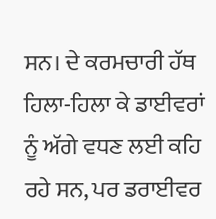ਸਨ। ਦੇ ਕਰਮਚਾਰੀ ਹੱਥ ਹਿਲਾ-ਹਿਲਾ ਕੇ ਡਾਈਵਰਾਂ ਨੂੰ ਅੱਗੇ ਵਧਣ ਲਈ ਕਹਿ ਰਹੇ ਸਨ, ਪਰ ਡਰਾਈਵਰ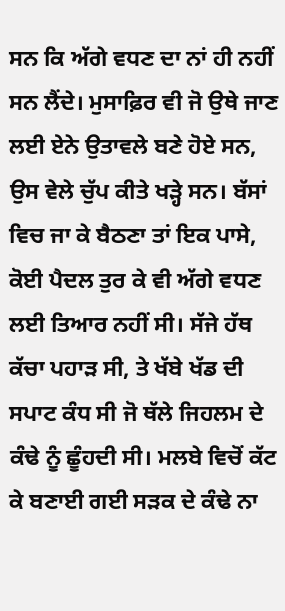ਸਨ ਕਿ ਅੱਗੇ ਵਧਣ ਦਾ ਨਾਂ ਹੀ ਨਹੀਂ ਸਨ ਲੈਂਦੇ। ਮੁਸਾਫ਼ਿਰ ਵੀ ਜੋ ਉਥੇ ਜਾਣ ਲਈ ਏਨੇ ਉਤਾਵਲੇ ਬਣੇ ਹੋਏ ਸਨ, ਉਸ ਵੇਲੇ ਚੁੱਪ ਕੀਤੇ ਖੜ੍ਹੇ ਸਨ। ਬੱਸਾਂ ਵਿਚ ਜਾ ਕੇ ਬੈਠਣਾ ਤਾਂ ਇਕ ਪਾਸੇ, ਕੋਈ ਪੈਦਲ ਤੁਰ ਕੇ ਵੀ ਅੱਗੇ ਵਧਣ ਲਈ ਤਿਆਰ ਨਹੀਂ ਸੀ। ਸੱਜੇ ਹੱਥ ਕੱਚਾ ਪਹਾੜ ਸੀ, ਤੇ ਖੱਬੇ ਖੱਡ ਦੀ ਸਪਾਟ ਕੰਧ ਸੀ ਜੋ ਥੱਲੇ ਜਿਹਲਮ ਦੇ ਕੰਢੇ ਨੂੰ ਛੂੰਹਦੀ ਸੀ। ਮਲਬੇ ਵਿਚੋਂ ਕੱਟ ਕੇ ਬਣਾਈ ਗਈ ਸੜਕ ਦੇ ਕੰਢੇ ਨਾ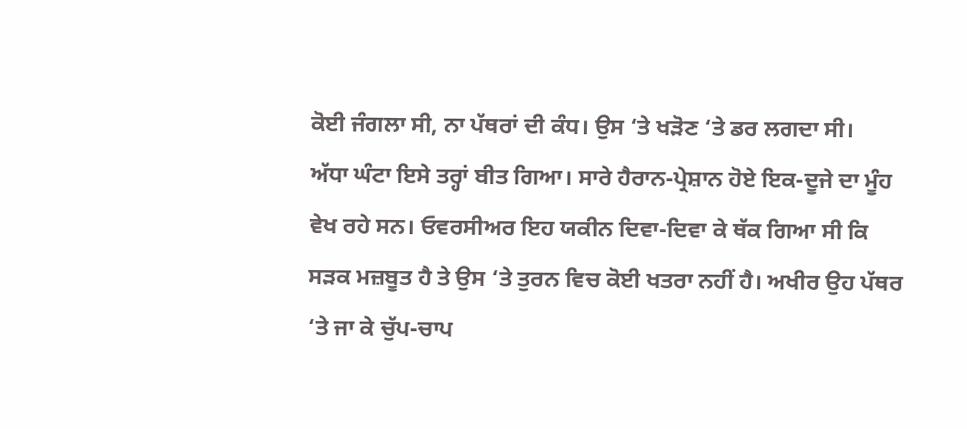ਕੋਈ ਜੰਗਲਾ ਸੀ, ਨਾ ਪੱਥਰਾਂ ਦੀ ਕੰਧ। ਉਸ ‘ਤੇ ਖੜੋਣ ‘ਤੇ ਡਰ ਲਗਦਾ ਸੀ।
ਅੱਧਾ ਘੰਟਾ ਇਸੇ ਤਰ੍ਹਾਂ ਬੀਤ ਗਿਆ। ਸਾਰੇ ਹੈਰਾਨ-ਪ੍ਰੇਸ਼ਾਨ ਹੋਏ ਇਕ-ਦੂਜੇ ਦਾ ਮੂੰਹ ਵੇਖ ਰਹੇ ਸਨ। ਓਵਰਸੀਅਰ ਇਹ ਯਕੀਨ ਦਿਵਾ-ਦਿਵਾ ਕੇ ਥੱਕ ਗਿਆ ਸੀ ਕਿ ਸੜਕ ਮਜ਼ਬੂਤ ਹੈ ਤੇ ਉਸ ‘ਤੇ ਤੁਰਨ ਵਿਚ ਕੋਈ ਖਤਰਾ ਨਹੀਂ ਹੈ। ਅਖੀਰ ਉਹ ਪੱਥਰ ‘ਤੇ ਜਾ ਕੇ ਚੁੱਪ-ਚਾਪ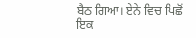ਬੈਠ ਗਿਆ। ਏਨੇ ਵਿਚ ਪਿਛੋਂ ਇਕ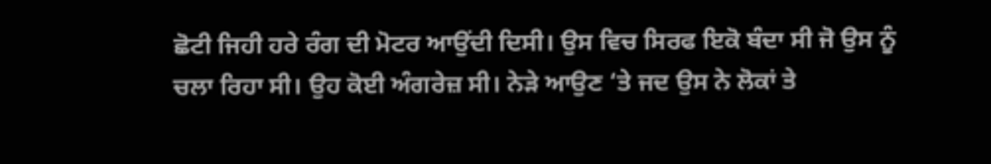ਛੋਟੀ ਜਿਹੀ ਹਰੇ ਰੰਗ ਦੀ ਮੋਟਰ ਆਉਂਦੀ ਦਿਸੀ। ਉਸ ਵਿਚ ਸਿਰਫ ਇਕੋ ਬੰਦਾ ਸੀ ਜੋ ਉਸ ਨੂੰ ਚਲਾ ਰਿਹਾ ਸੀ। ਉਹ ਕੋਈ ਅੰਗਰੇਜ਼ ਸੀ। ਨੇੜੇ ਆਉਣ ‘ਤੇ ਜਦ ਉਸ ਨੇ ਲੋਕਾਂ ਤੇ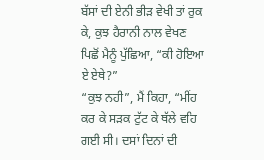ਬੱਸਾਂ ਦੀ ਏਨੀ ਭੀੜ ਵੇਖੀ ਤਾਂ ਰੁਕ ਕੇ, ਕੁਝ ਹੈਰਾਨੀ ਨਾਲ ਵੇਖਣ ਪਿਛੋਂ ਮੈਨੂੰ ਪੁੱਛਿਆ, “ਕੀ ਹੋਇਆ ਏ ਏਥੇ?”
“ਕੁਝ ਨਹੀ”, ਮੈਂ ਕਿਹਾ, “ਮੀਂਹ ਕਰ ਕੇ ਸੜਕ ਟੁੱਟ ਕੇ ਥੱਲੇ ਵਹਿ ਗਈ ਸੀ। ਦਸਾਂ ਦਿਨਾਂ ਦੀ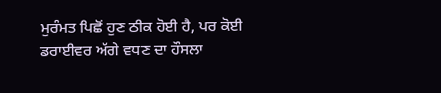ਮੁਰੰਮਤ ਪਿਛੋਂ ਹੁਣ ਠੀਕ ਹੋਈ ਹੈ, ਪਰ ਕੋਈ ਡਰਾਈਵਰ ਅੱਗੇ ਵਧਣ ਦਾ ਹੌਸਲਾ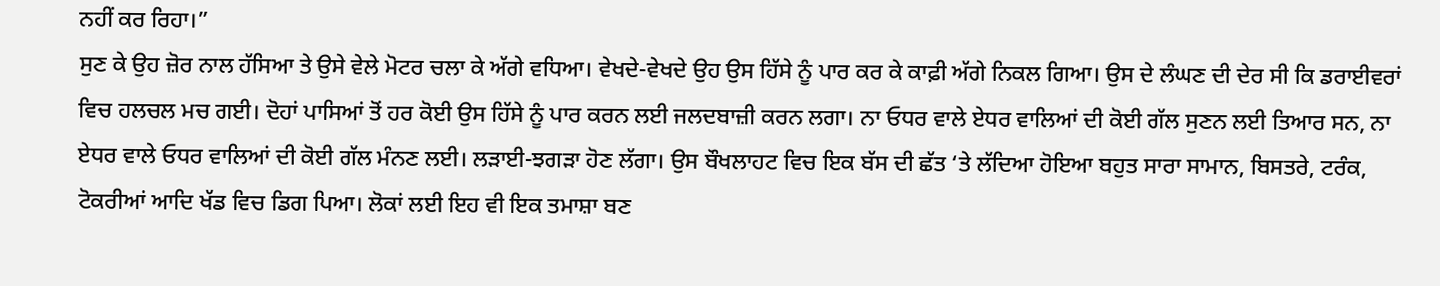ਨਹੀਂ ਕਰ ਰਿਹਾ।”
ਸੁਣ ਕੇ ਉਹ ਜ਼ੋਰ ਨਾਲ ਹੱਸਿਆ ਤੇ ਉਸੇ ਵੇਲੇ ਮੋਟਰ ਚਲਾ ਕੇ ਅੱਗੇ ਵਧਿਆ। ਵੇਖਦੇ-ਵੇਖਦੇ ਉਹ ਉਸ ਹਿੱਸੇ ਨੂੰ ਪਾਰ ਕਰ ਕੇ ਕਾਫ਼ੀ ਅੱਗੇ ਨਿਕਲ ਗਿਆ। ਉਸ ਦੇ ਲੰਘਣ ਦੀ ਦੇਰ ਸੀ ਕਿ ਡਰਾਈਵਰਾਂ ਵਿਚ ਹਲਚਲ ਮਚ ਗਈ। ਦੋਹਾਂ ਪਾਸਿਆਂ ਤੋਂ ਹਰ ਕੋਈ ਉਸ ਹਿੱਸੇ ਨੂੰ ਪਾਰ ਕਰਨ ਲਈ ਜਲਦਬਾਜ਼ੀ ਕਰਨ ਲਗਾ। ਨਾ ਓਧਰ ਵਾਲੇ ਏਧਰ ਵਾਲਿਆਂ ਦੀ ਕੋਈ ਗੱਲ ਸੁਣਨ ਲਈ ਤਿਆਰ ਸਨ, ਨਾ ਏਧਰ ਵਾਲੇ ਓਧਰ ਵਾਲਿਆਂ ਦੀ ਕੋਈ ਗੱਲ ਮੰਨਣ ਲਈ। ਲੜਾਈ-ਝਗੜਾ ਹੋਣ ਲੱਗਾ। ਉਸ ਬੌਖਲਾਹਟ ਵਿਚ ਇਕ ਬੱਸ ਦੀ ਛੱਤ ‘ਤੇ ਲੱਦਿਆ ਹੋਇਆ ਬਹੁਤ ਸਾਰਾ ਸਾਮਾਨ, ਬਿਸਤਰੇ, ਟਰੰਕ, ਟੋਕਰੀਆਂ ਆਦਿ ਖੱਡ ਵਿਚ ਡਿਗ ਪਿਆ। ਲੋਕਾਂ ਲਈ ਇਹ ਵੀ ਇਕ ਤਮਾਸ਼ਾ ਬਣ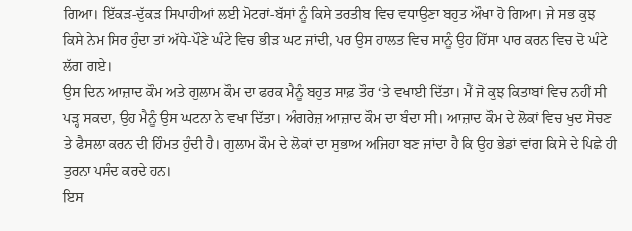ਗਿਆ। ਇੱਕੜ-ਦੁੱਕੜ ਸਿਪਾਹੀਆਂ ਲਈ ਮੋਟਰਾਂ-ਬੱਸਾਂ ਨੂੰ ਕਿਸੇ ਤਰਤੀਬ ਵਿਚ ਵਧਾਉਣਾ ਬਹੁਤ ਔਖਾ ਹੋ ਗਿਆ। ਜੇ ਸਭ ਕੁਝ ਕਿਸੇ ਨੇਮ ਸਿਰ ਹੁੰਦਾ ਤਾਂ ਅੱਧੇ-ਪੌਣੇ ਘੰਟੇ ਵਿਚ ਭੀੜ ਘਟ ਜਾਂਦੀ, ਪਰ ਉਸ ਹਾਲਤ ਵਿਚ ਸਾਨੂੰ ਉਹ ਹਿੱਸਾ ਪਾਰ ਕਰਨ ਵਿਚ ਦੋ ਘੰਟੇ ਲੱਗ ਗਏ।
ਉਸ ਦਿਨ ਆਜ਼ਾਦ ਕੌਮ ਅਤੇ ਗੁਲਾਮ ਕੌਮ ਦਾ ਫਰਕ ਮੈਨੂੰ ਬਹੁਤ ਸਾਫ਼ ਤੌਰ ‘ਤੇ ਵਖਾਈ ਦਿੱਤਾ। ਮੈਂ ਜੋ ਕੁਝ ਕਿਤਾਬਾਂ ਵਿਚ ਨਹੀਂ ਸੀ ਪੜ੍ਹ ਸਕਦਾ, ਉਹ ਮੈਨੂੰ ਉਸ ਘਟਨਾ ਨੇ ਵਖਾ ਦਿੱਤਾ। ਅੰਗਰੇਜ਼ ਆਜ਼ਾਦ ਕੌਮ ਦਾ ਬੰਦਾ ਸੀ। ਆਜ਼ਾਦ ਕੌਮ ਦੇ ਲੋਕਾਂ ਵਿਚ ਖੁਦ ਸੋਚਣ ਤੇ ਫੈਸਲਾ ਕਰਨ ਦੀ ਹਿੰਮਤ ਹੁੰਦੀ ਹੈ। ਗੁਲਾਮ ਕੌਮ ਦੇ ਲੋਕਾਂ ਦਾ ਸੁਭਾਅ ਅਜਿਹਾ ਬਣ ਜਾਂਦਾ ਹੈ ਕਿ ਉਹ ਭੇਡਾਂ ਵਾਂਗ ਕਿਸੇ ਦੇ ਪਿਛੇ ਹੀ ਤੁਰਨਾ ਪਸੰਦ ਕਰਦੇ ਹਨ।
ਇਸ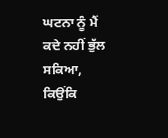ਘਟਨਾ ਨੂੰ ਮੈਂ ਕਦੇ ਨਹੀਂ ਭੁੱਲ ਸਕਿਆ, ਕਿਉਂਕਿ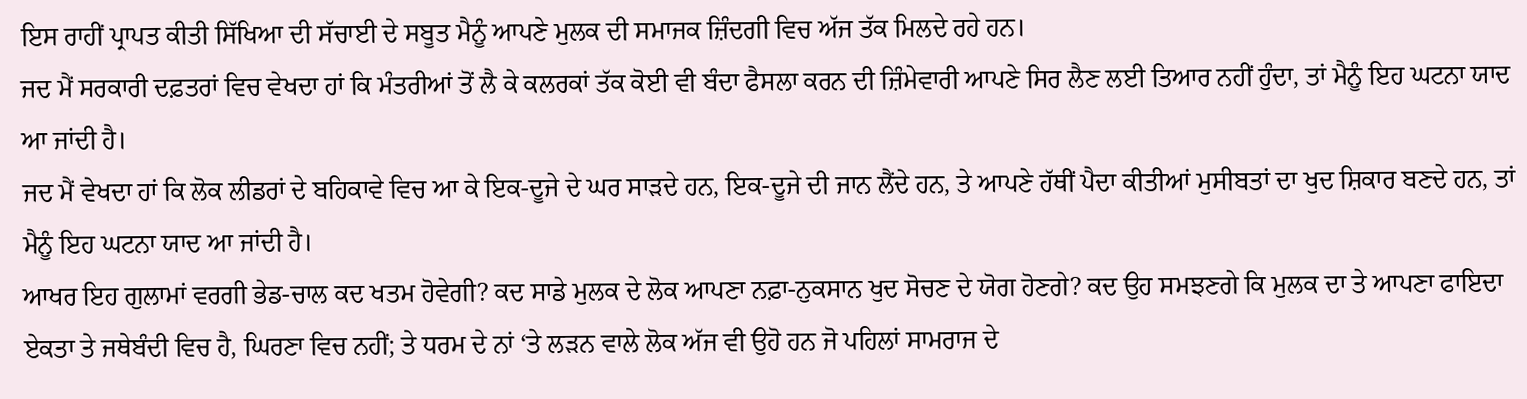ਇਸ ਰਾਹੀਂ ਪ੍ਰਾਪਤ ਕੀਤੀ ਸਿੱਖਿਆ ਦੀ ਸੱਚਾਈ ਦੇ ਸਬੂਤ ਮੈਨੂੰ ਆਪਣੇ ਮੁਲਕ ਦੀ ਸਮਾਜਕ ਜ਼ਿੰਦਗੀ ਵਿਚ ਅੱਜ ਤੱਕ ਮਿਲਦੇ ਰਹੇ ਹਨ।
ਜਦ ਮੈਂ ਸਰਕਾਰੀ ਦਫ਼ਤਰਾਂ ਵਿਚ ਵੇਖਦਾ ਹਾਂ ਕਿ ਮੰਤਰੀਆਂ ਤੋਂ ਲੈ ਕੇ ਕਲਰਕਾਂ ਤੱਕ ਕੋਈ ਵੀ ਬੰਦਾ ਫੈਸਲਾ ਕਰਨ ਦੀ ਜ਼ਿੰਮੇਵਾਰੀ ਆਪਣੇ ਸਿਰ ਲੈਣ ਲਈ ਤਿਆਰ ਨਹੀਂ ਹੁੰਦਾ, ਤਾਂ ਮੈਨੂੰ ਇਹ ਘਟਨਾ ਯਾਦ ਆ ਜਾਂਦੀ ਹੈ।
ਜਦ ਮੈਂ ਵੇਖਦਾ ਹਾਂ ਕਿ ਲੋਕ ਲੀਡਰਾਂ ਦੇ ਬਹਿਕਾਵੇ ਵਿਚ ਆ ਕੇ ਇਕ-ਦੂਜੇ ਦੇ ਘਰ ਸਾੜਦੇ ਹਨ, ਇਕ-ਦੂਜੇ ਦੀ ਜਾਨ ਲੈਂਦੇ ਹਨ, ਤੇ ਆਪਣੇ ਹੱਥੀਂ ਪੈਦਾ ਕੀਤੀਆਂ ਮੁਸੀਬਤਾਂ ਦਾ ਖੁਦ ਸ਼ਿਕਾਰ ਬਣਦੇ ਹਨ, ਤਾਂ ਮੈਨੂੰ ਇਹ ਘਟਨਾ ਯਾਦ ਆ ਜਾਂਦੀ ਹੈ।
ਆਖਰ ਇਹ ਗੁਲਾਮਾਂ ਵਰਗੀ ਭੇਡ-ਚਾਲ ਕਦ ਖਤਮ ਹੋਵੇਗੀ? ਕਦ ਸਾਡੇ ਮੁਲਕ ਦੇ ਲੋਕ ਆਪਣਾ ਨਫ਼ਾ-ਨੁਕਸਾਨ ਖੁਦ ਸੋਚਣ ਦੇ ਯੋਗ ਹੋਣਗੇ? ਕਦ ਉਹ ਸਮਝਣਗੇ ਕਿ ਮੁਲਕ ਦਾ ਤੇ ਆਪਣਾ ਫਾਇਦਾ ਏਕਤਾ ਤੇ ਜਥੇਬੰਦੀ ਵਿਚ ਹੈ, ਘਿਰਣਾ ਵਿਚ ਨਹੀਂ; ਤੇ ਧਰਮ ਦੇ ਨਾਂ ‘ਤੇ ਲੜਨ ਵਾਲੇ ਲੋਕ ਅੱਜ ਵੀ ਉਹੋ ਹਨ ਜੋ ਪਹਿਲਾਂ ਸਾਮਰਾਜ ਦੇ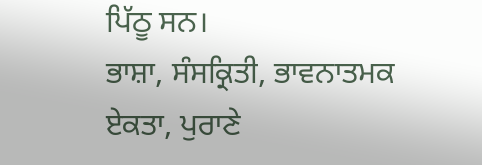ਪਿੱਠੂ ਸਨ।
ਭਾਸ਼ਾ, ਸੰਸਕ੍ਰਿਤੀ, ਭਾਵਨਾਤਮਕ ਏਕਤਾ, ਪੁਰਾਣੇ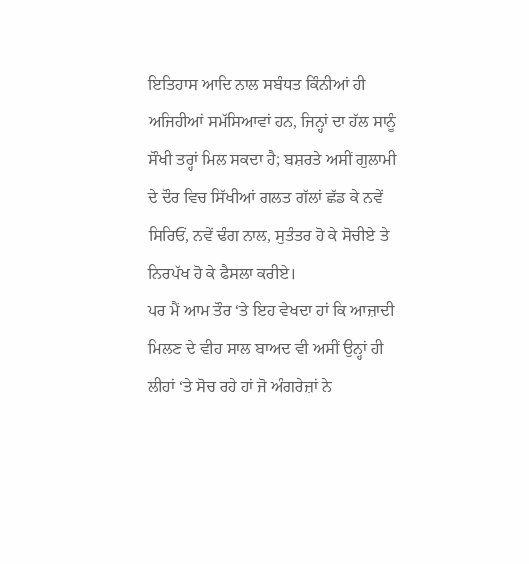ਇਤਿਹਾਸ ਆਦਿ ਨਾਲ ਸਬੰਧਤ ਕਿੰਨੀਆਂ ਹੀ ਅਜਿਹੀਆਂ ਸਮੱਸਿਆਵਾਂ ਹਨ, ਜਿਨ੍ਹਾਂ ਦਾ ਹੱਲ ਸਾਨੂੰ ਸੌਖੀ ਤਰ੍ਹਾਂ ਮਿਲ ਸਕਦਾ ਹੈ; ਬਸ਼ਰਤੇ ਅਸੀਂ ਗੁਲਾਮੀ ਦੇ ਦੌਰ ਵਿਚ ਸਿੱਖੀਆਂ ਗਲਤ ਗੱਲਾਂ ਛੱਡ ਕੇ ਨਵੇਂ ਸਿਰਿਓਂ, ਨਵੇਂ ਢੰਗ ਨਾਲ, ਸੁਤੰਤਰ ਹੋ ਕੇ ਸੋਚੀਏ ਤੇ ਨਿਰਪੱਖ ਹੋ ਕੇ ਫੈਸਲਾ ਕਰੀਏ।
ਪਰ ਮੈਂ ਆਮ ਤੌਰ ‘ਤੇ ਇਹ ਵੇਖਦਾ ਹਾਂ ਕਿ ਆਜ਼ਾਦੀ ਮਿਲਣ ਦੇ ਵੀਹ ਸਾਲ ਬਾਅਦ ਵੀ ਅਸੀਂ ਉਨ੍ਹਾਂ ਹੀ ਲੀਹਾਂ ‘ਤੇ ਸੋਚ ਰਹੇ ਹਾਂ ਜੋ ਅੰਗਰੇਜ਼ਾਂ ਨੇ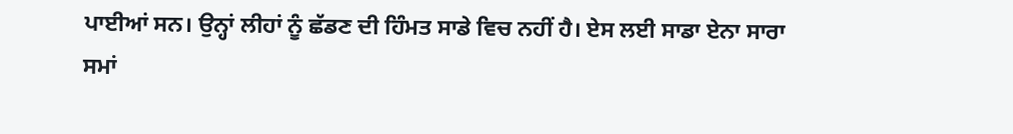ਪਾਈਆਂ ਸਨ। ਉਨ੍ਹਾਂ ਲੀਹਾਂ ਨੂੰ ਛੱਡਣ ਦੀ ਹਿੰਮਤ ਸਾਡੇ ਵਿਚ ਨਹੀਂ ਹੈ। ਏਸ ਲਈ ਸਾਡਾ ਏਨਾ ਸਾਰਾ ਸਮਾਂ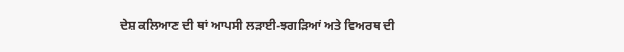ਦੇਸ਼ ਕਲਿਆਣ ਦੀ ਥਾਂ ਆਪਸੀ ਲੜਾਈ-ਝਗੜਿਆਂ ਅਤੇ ਵਿਅਰਥ ਦੀ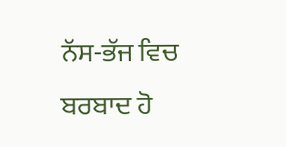ਨੱਸ-ਭੱਜ ਵਿਚ ਬਰਬਾਦ ਹੋ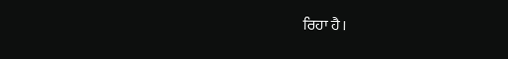ਰਿਹਾ ਹੈ।